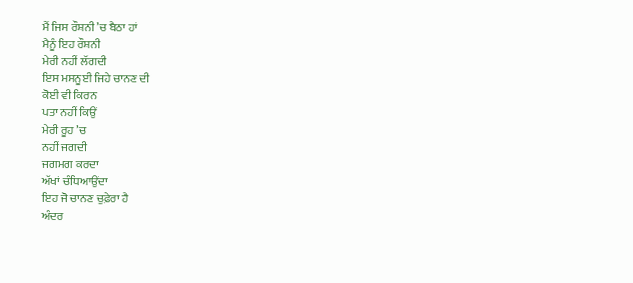ਮੈਂ ਜਿਸ ਰੌਸ਼ਨੀ ’ਚ ਬੈਠਾ ਹਾਂ
ਮੈਨੂੰ ਇਹ ਰੌਸ਼ਨੀ
ਮੇਰੀ ਨਹੀਂ ਲੱਗਦੀ
ਇਸ ਮਸਨੂਈ ਜਿਹੇ ਚਾਨਣ ਦੀ
ਕੋਈ ਵੀ ਕਿਰਨ
ਪਤਾ ਨਹੀਂ ਕਿਉਂ
ਮੇਰੀ ਰੂਹ ’ਚ
ਨਹੀਂ ਜਗਦੀ
ਜਗਮਗ ਕਰਦਾ
ਅੱਖਾਂ ਚੰਧਿਆਉਂਦਾ
ਇਹ ਜੋ ਚਾਨਣ ਚੁਫ਼ੇਰਾ ਹੈ
ਅੰਦਰ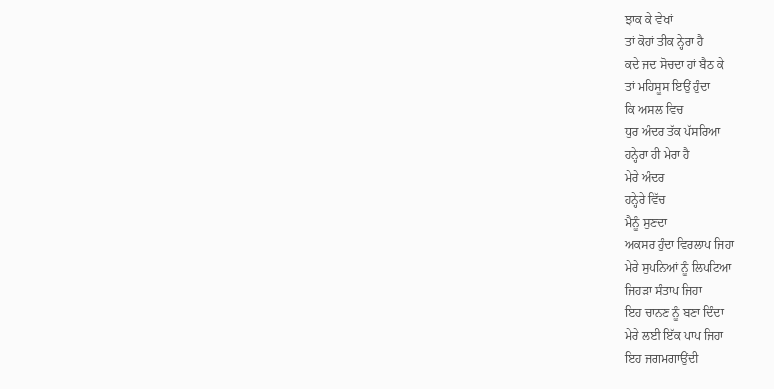ਝਾਕ ਕੇ ਵੇਖਾਂ
ਤਾਂ ਕੋਹਾਂ ਤੀਕ ਨ੍ਹੇਰਾ ਹੈ
ਕਦੇ ਜਦ ਸੋਚਦਾ ਹਾਂ ਬੈਠ ਕੇ
ਤਾਂ ਮਹਿਸੂਸ ਇਉਂ ਹੁੰਦਾ
ਕਿ ਅਸਲ ਵਿਚ
ਧੁਰ ਅੰਦਰ ਤੱਕ ਪੱਸਰਿਆ
ਹਨ੍ਹੇਰਾ ਹੀ ਮੇਰਾ ਹੈ
ਮੇਰੇ ਅੰਦਰ
ਹਨ੍ਹੇਰੇ ਵਿੱਚ
ਮੈਨੂੰ ਸੁਣਦਾ
ਅਕਸਰ ਹੁੰਦਾ ਵਿਰਲਾਪ ਜਿਹਾ
ਮੇਰੇ ਸੁਪਨਿਆਂ ਨੂੰ ਲਿਪਟਿਆ
ਜਿਹੜਾ ਸੰਤਾਪ ਜਿਹਾ
ਇਹ ਚਾਨਣ ਨੂੰ ਬਣਾ ਦਿੰਦਾ
ਮੇਰੇ ਲਈ ਇੱਕ ਪਾਪ ਜਿਹਾ
ਇਹ ਜਗਮਗਾਉਂਦੀ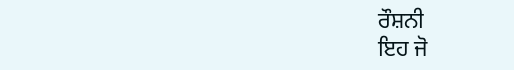ਰੌਸ਼ਨੀ
ਇਹ ਜੋ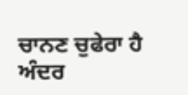ਚਾਨਣ ਚੁਫੇਰਾ ਹੈ
ਅੰਦਰ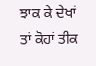ਝਾਕ ਕੇ ਦੇਖਾਂ
ਤਾਂ ਕੋਹਾਂ ਤੀਕ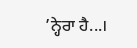’ਨ੍ਹੇਰਾ ਹੈ...।